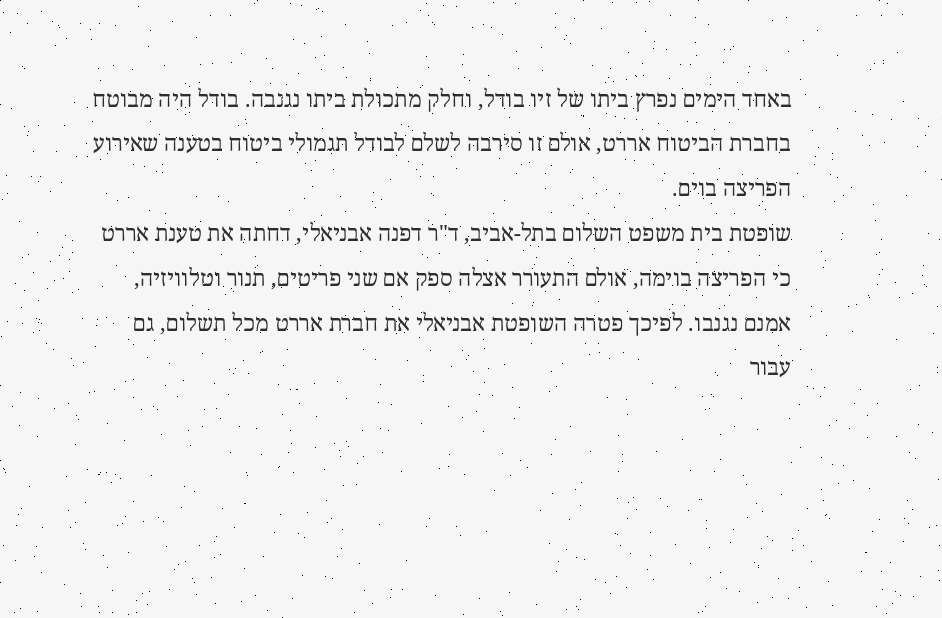באחד הימים נפרץ ביתו של זיו בודל, וחלק מתכולת ביתו נגנבה. בודל היה מבוטח בחברת הביטוח אררט, אולם זו סירבה לשלם לבודל תגמולי ביטוח בטענה שאירוע הפריצה בוים.
שופטת בית משפט השלום בתל-אביב, ד"ר דפנה אבניאלי, דחתה את טענת אררט כי הפריצה בוימה, אולם התעורר אצלה ספק אם שני פריטים, תנור וטלוויזיה, אמנם נגנבו. לפיכך פטרה השופטת אבניאלי את חברת אררט מכל תשלום, גם עבור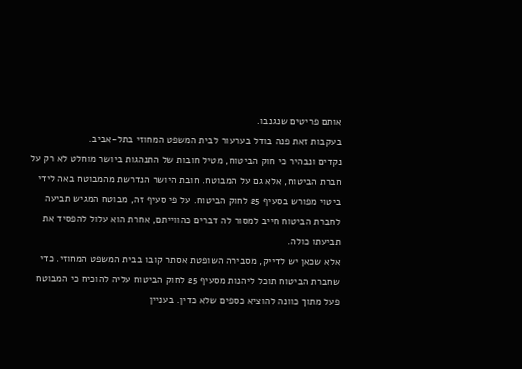אותם פריטים שנגנבו.
בעקבות זאת פנה בודל בערעור לבית המשפט המחוזי בתל-אביב.
נקדים ונבהיר כי חוק הביטוח, מטיל חובות של התנהגות ביושר מוחלט לא רק על חברת הביטוח, אלא גם על המבוטח. חובת היושר הנדרשת מהמבוטח באה לידי ביטוי מפורש בסעיף 25 לחוק הביטוח. על פי סעיף זה, מבוטח המגיש תביעה לחברת הביטוח חייב למסור לה דברים כהווייתם, אחרת הוא עלול להפסיד את תביעתו כולה.
אלא שכאן יש לדייק, מסבירה השופטת אסתר קובו בבית המשפט המחוזי. כדי שחברת הביטוח תוכל ליהנות מסעיף 25 לחוק הביטוח עליה להוכיח כי המבוטח פעל מתוך כוונה להוציא כספים שלא כדין. בעניין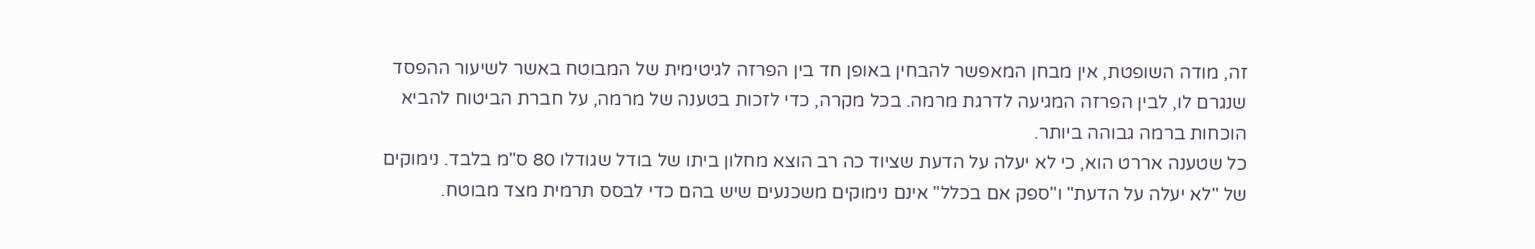זה, מודה השופטת, אין מבחן המאפשר להבחין באופן חד בין הפרזה לגיטימית של המבוטח באשר לשיעור ההפסד שנגרם לו, לבין הפרזה המגיעה לדרגת מרמה. בכל מקרה, כדי לזכות בטענה של מרמה, על חברת הביטוח להביא הוכחות ברמה גבוהה ביותר.
כל שטענה אררט הוא, כי לא יעלה על הדעת שציוד כה רב הוצא מחלון ביתו של בודל שגודלו 80 ס"מ בלבד. נימוקים של "לא יעלה על הדעת" ו"ספק אם בכלל" אינם נימוקים משכנעים שיש בהם כדי לבסס תרמית מצד מבוטח.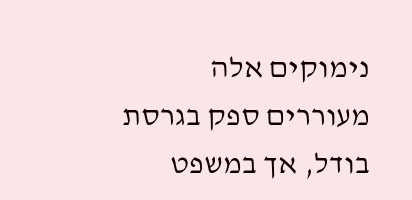נימוקים אלה מעוררים ספק בגרסת בודל, אך במשפט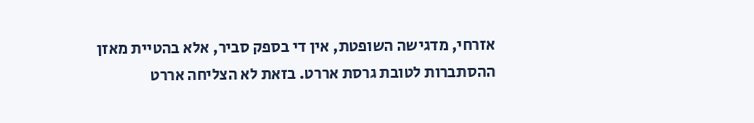אזרחי, מדגישה השופטת, אין די בספק סביר, אלא בהטיית מאזן ההסתברות לטובת גרסת אררט. בזאת לא הצליחה אררט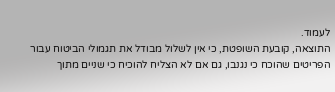לעמוד.
התוצאה, קובעת השופטת, כי אין לשלול מבודל את תגמולי הביטוח עבור הפריטים שהוכח כי נגנבו, גם אם לא הצליח להוכיח כי שניים מתוך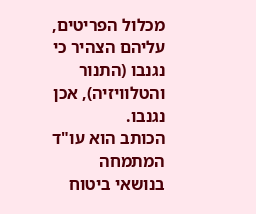מכלול הפריטים, עליהם הצהיר כי נגנבו (התנור והטלוויזיה), אכן נגנבו.
הכותב הוא עו"ד המתמחה בנושאי ביטוח